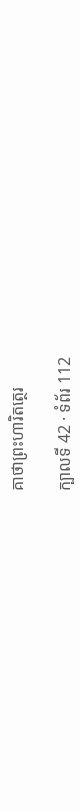គាថាព្រះហារិតត្ថេរ

ក្បាលទី 42 · ទំព័រ 112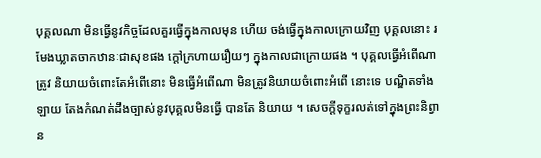បុគ្គលណា មិនធ្វើនូវកិច្ចដែលគួរធ្វើក្នុងកាលមុន ហើយ ចង់ធ្វើក្នុងកាលក្រោយវិញ បុគ្គលនោះ រមែងឃ្លាតចាកឋានៈជាសុខផង ក្តៅក្រហាយរឿយៗ ក្នុងកាលជាក្រោយផង ។ បុគ្គលធ្វើអំពើណា ត្រូវ និយាយចំពោះតែអំពើនោះ មិនធ្វើអំពើណា មិនត្រូវនិយាយចំពោះអំពើ នោះទេ បណ្ឌិតទាំងឡាយ តែងកំណត់ដឹងច្បាស់នូវបុគ្គលមិនធ្វើ បានតែ និយាយ ។ សេចក្តីទុក្ខរលត់ទៅក្នុងព្រះនិព្វាន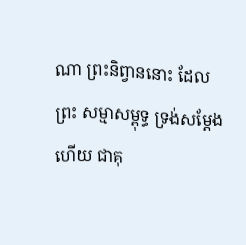ណា ព្រះនិព្វាននោះ ដែលព្រះ សម្មាសម្ពុទ្ធ ទ្រង់សម្តែងហើយ ជាគុ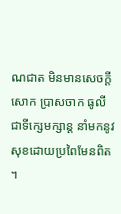ណជាត មិនមានសេចក្តីសោក ប្រាសចាក ធូលី ជាទីក្សេមក្សាន្ត នាំមកនូវសុខដោយប្រពៃមែនពិត ។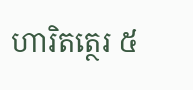ហារិតត្ថេរ ៥